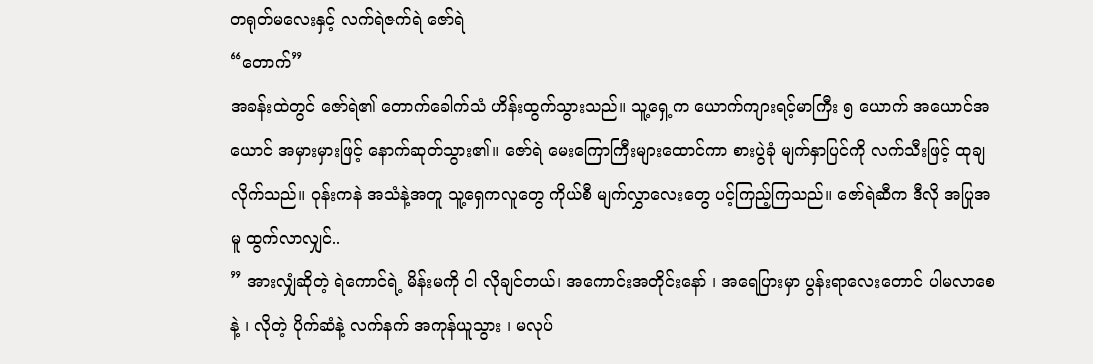တရုတ်မလေးနှင့် လက်ရဲဇက်ရဲ ဇော်ရဲ
“တောက်”
အခန်းထဲတွင် ဇော်ရဲ၏ တောက်ခေါက်သံ ဟိန်းထွက်သွားသည်။ သူ့ရှေ့က ယောက်ကျားရင့်မာကြီး ၅ ယောက် အယောင်အယောင် အမှားမှားဖြင့် နောက်ဆုတ်သွား၏။ ဇော်ရဲ မေးကြောကြီးများထောင်ကာ စားပွဲခုံ မျက်နှာပြင်ကို လက်သီးဖြင့် ထုချလိုက်သည်။ ဝုန်းကနဲ အသံနဲ့အတူ သူ့ရှေကလူတွေ ကိုယ်စီ မျက်လွှာလေးတွေ ပင့်ကြည့်ကြသည်။ ဇော်ရဲဆီက ဒီလို အပြုအမူ ထွက်လာလျှင်..
” အားလျှံဆိုတဲ့ ရဲကောင်ရဲ့ မိန်းမကို ငါ လိုချင်တယ်၊ အကောင်းအတိုင်းနော် ၊ အရေပြားမှာ ပွန်းရာလေးတောင် ပါမလာစေနဲ့ ၊ လိုတဲ့ ပိုက်ဆံနဲ့ လက်နက် အကုန်ယူသွား ၊ မလုပ်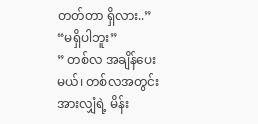တတ်တာ ရှိလား..”
“မရှိပါဘူး”
” တစ်လ အချိန်ပေးမယ်၊ တစ်လအတွင်း အားလျှံရဲ့ မိန်း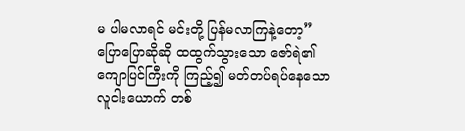မ ပါမလာရင် မင်းတို့ ပြန်မလာကြနဲ့တော့”
ပြောပြောဆိုဆို ထထွက်သွားသော ဇော်ရဲ၏ ကျောပြင်ကြီးကို ကြည့်၍ မတ်တပ်ရပ်နေသော လူငါးယောက် တစ်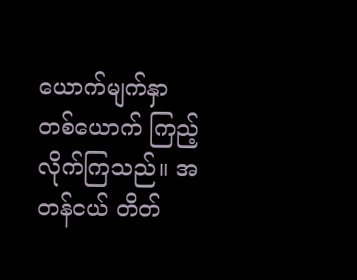ယောက်မျက်နှာ တစ်ယောက် ကြည့်လိုက်ကြသည်။ အတန်ငယ် တိတ်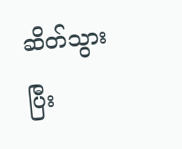ဆိတ်သွားပြီး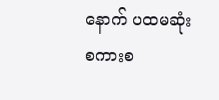နောက် ပထမဆုံး စကားစ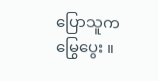ပြောသူက မြွေပွေး ။